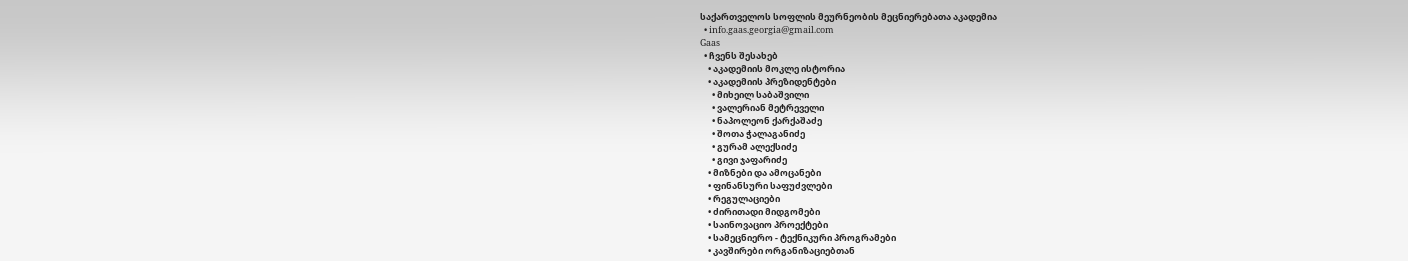საქართველოს სოფლის მეურნეობის მეცნიერებათა აკადემია
  • info.gaas.georgia@gmail.com
Gaas
  • ჩვენს შესახებ
    • აკადემიის მოკლე ისტორია
    • აკადემიის პრეზიდენტები
      • მიხეილ საბაშვილი
      • ვალერიან მეტრეველი
      • ნაპოლეონ ქარქაშაძე
      • შოთა ჭალაგანიძე
      • გურამ ალექსიძე
      • გივი ჯაფარიძე
    • მიზნები და ამოცანები
    • ფინანსური საფუძვლები
    • რეგულაციები
    • ძირითადი მიდგომები
    • საინოვაციო პროექტები
    • სამეცნიერო - ტექნიკური პროგრამები
    • კავშირები ორგანიზაციებთან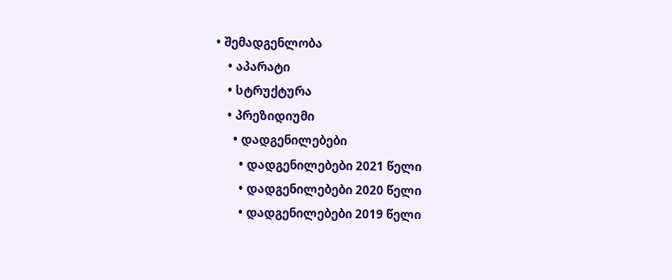• შემადგენლობა
    • აპარატი
    • სტრუქტურა
    • პრეზიდიუმი
      • დადგენილებები
        • დადგენილებები 2021 წელი
        • დადგენილებები 2020 წელი
        • დადგენილებები 2019 წელი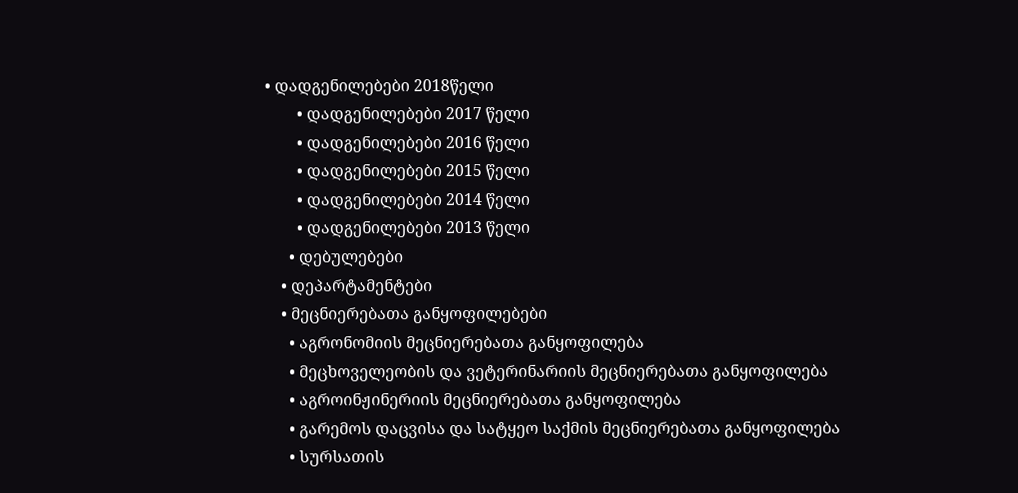• დადგენილებები 2018წელი
        • დადგენილებები 2017 წელი
        • დადგენილებები 2016 წელი
        • დადგენილებები 2015 წელი
        • დადგენილებები 2014 წელი
        • დადგენილებები 2013 წელი
      • დებულებები
    • დეპარტამენტები
    • მეცნიერებათა განყოფილებები
      • აგრონომიის მეცნიერებათა განყოფილება
      • მეცხოველეობის და ვეტერინარიის მეცნიერებათა განყოფილება
      • აგროინჟინერიის მეცნიერებათა განყოფილება
      • გარემოს დაცვისა და სატყეო საქმის მეცნიერებათა განყოფილება
      • სურსათის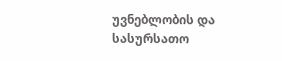უვნებლობის და სასურსათო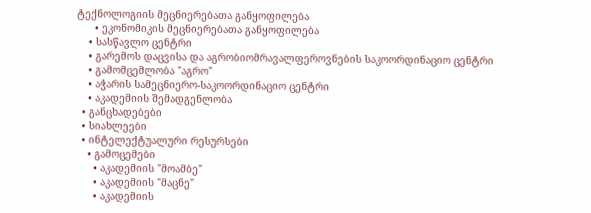ტექნოლოგიის მეცნიერებათა განყოფილება
      • ეკონომიკის მეცნიერებათა განყოფილება
    • სასწავლო ცენტრი
    • გარემოს დაცვისა და აგრობიომრავალფეროვნების საკოორდინაციო ცენტრი
    • გამომცემლობა "აგრო"
    • აჭარის სამეცნიერო-საკოორდინაციო ცენტრი
    • აკადემიის შემადგენლობა
  • განცხადებები
  • სიახლეები
  • ინტელექტუალური რესურსები
    • გამოცემები
      • აკადემიის "მოამბე"
      • აკადემიის "მაცნე"
      • აკადემიის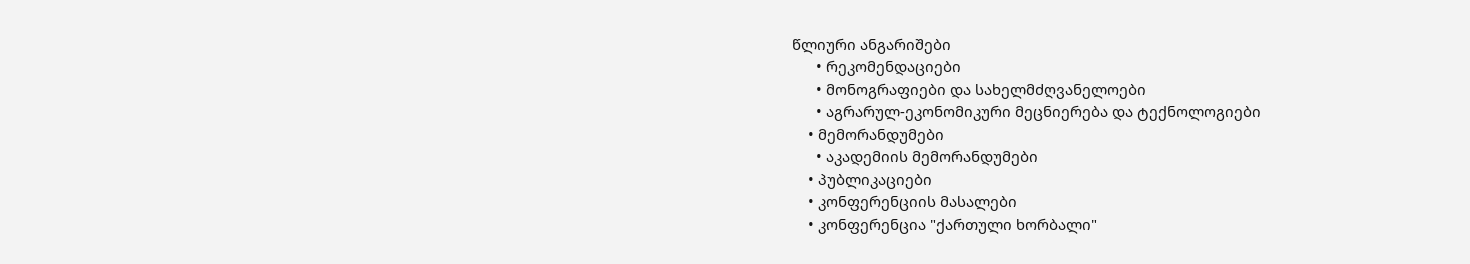წლიური ანგარიშები
      • რეკომენდაციები
      • მონოგრაფიები და სახელმძღვანელოები
      • აგრარულ-ეკონომიკური მეცნიერება და ტექნოლოგიები
    • მემორანდუმები
      • აკადემიის მემორანდუმები
    • პუბლიკაციები
    • კონფერენციის მასალები
    • კონფერენცია "ქართული ხორბალი"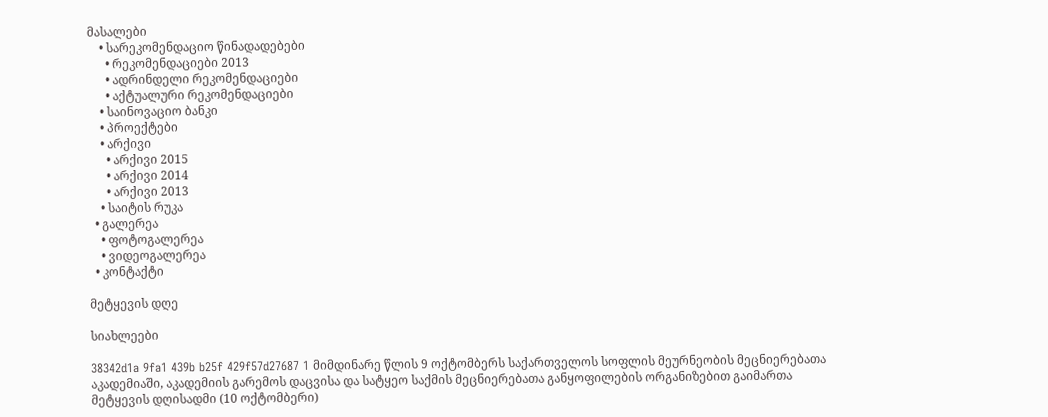მასალები
    • სარეკომენდაციო წინადადებები
      • რეკომენდაციები 2013
      • ადრინდელი რეკომენდაციები
      • აქტუალური რეკომენდაციები
    • საინოვაციო ბანკი
    • პროექტები
    • არქივი
      • არქივი 2015
      • არქივი 2014
      • არქივი 2013
    • საიტის რუკა
  • გალერეა
    • ფოტოგალერეა
    • ვიდეოგალერეა
  • კონტაქტი

მეტყევის დღე

სიახლეები

38342d1a 9fa1 439b b25f 429f57d27687 1 მიმდინარე წლის 9 ოქტომბერს საქართველოს სოფლის მეურნეობის მეცნიერებათა აკადემიაში, აკადემიის გარემოს დაცვისა და სატყეო საქმის მეცნიერებათა განყოფილების ორგანიზებით გაიმართა მეტყევის დღისადმი (10 ოქტომბერი)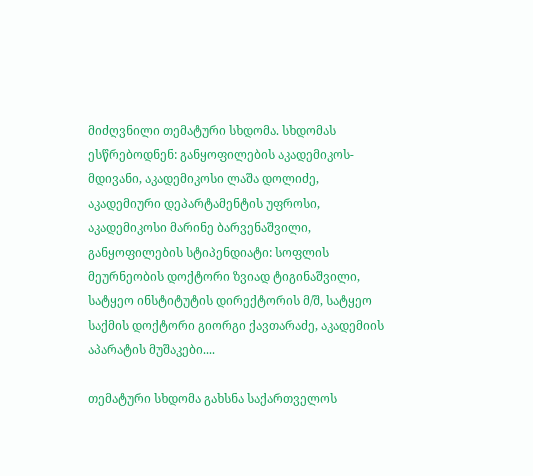მიძღვნილი თემატური სხდომა. სხდომას ესწრებოდნენ: განყოფილების აკადემიკოს-მდივანი, აკადემიკოსი ლაშა დოლიძე, აკადემიური დეპარტამენტის უფროსი, აკადემიკოსი მარინე ბარვენაშვილი, განყოფილების სტიპენდიატი: სოფლის მეურნეობის დოქტორი ზვიად ტიგინაშვილი, სატყეო ინსტიტუტის დირექტორის მ/შ, სატყეო საქმის დოქტორი გიორგი ქავთარაძე, აკადემიის აპარატის მუშაკები....

თემატური სხდომა გახსნა საქართველოს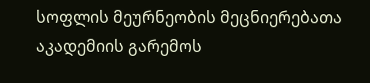სოფლის მეურნეობის მეცნიერებათა აკადემიის გარემოს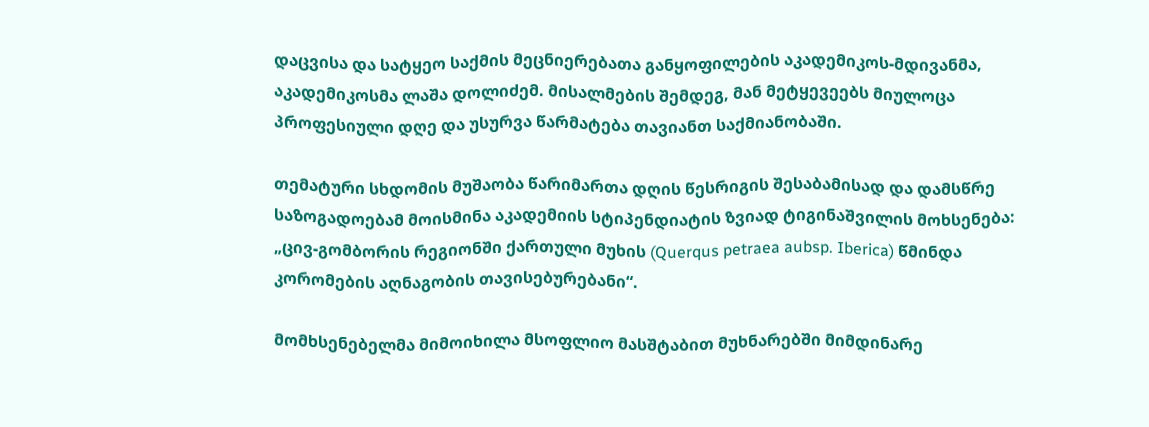დაცვისა და სატყეო საქმის მეცნიერებათა განყოფილების აკადემიკოს-მდივანმა, აკადემიკოსმა ლაშა დოლიძემ. მისალმების შემდეგ, მან მეტყევეებს მიულოცა პროფესიული დღე და უსურვა წარმატება თავიანთ საქმიანობაში.

თემატური სხდომის მუშაობა წარიმართა დღის წესრიგის შესაბამისად და დამსწრე საზოგადოებამ მოისმინა აკადემიის სტიპენდიატის ზვიად ტიგინაშვილის მოხსენება: „ცივ-გომბორის რეგიონში ქართული მუხის (Querqus petraea aubsp. Iberica) წმინდა კორომების აღნაგობის თავისებურებანი“.

მომხსენებელმა მიმოიხილა მსოფლიო მასშტაბით მუხნარებში მიმდინარე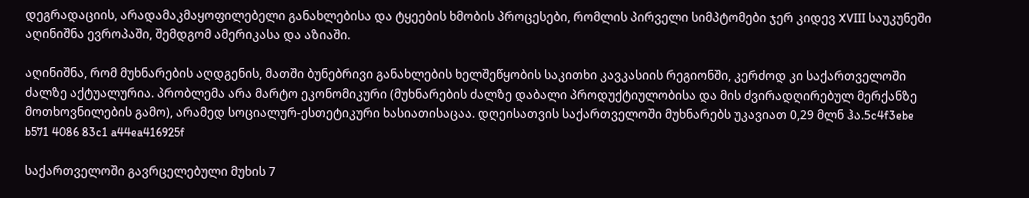დეგრადაციის, არადამაკმაყოფილებელი განახლებისა და ტყეების ხმობის პროცესები, რომლის პირველი სიმპტომები ჯერ კიდევ XVIII საუკუნეში აღინიშნა ევროპაში, შემდგომ ამერიკასა და აზიაში.

აღინიშნა, რომ მუხნარების აღდგენის, მათში ბუნებრივი განახლების ხელშეწყობის საკითხი კავკასიის რეგიონში, კერძოდ კი საქართველოში ძალზე აქტუალურია. პრობლემა არა მარტო ეკონომიკური (მუხნარების ძალზე დაბალი პროდუქტიულობისა და მის ძვირადღირებულ მერქანზე მოთხოვნილების გამო), არამედ სოციალურ-ესთეტიკური ხასიათისაცაა. დღეისათვის საქართველოში მუხნარებს უკავიათ 0,29 მლნ ჰა.5c4f3ebe b571 4086 83c1 a44ea416925f

საქართველოში გავრცელებული მუხის 7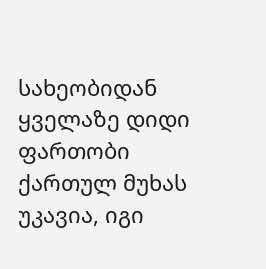სახეობიდან ყველაზე დიდი ფართობი ქართულ მუხას უკავია, იგი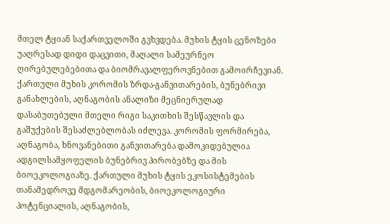მთელ ტყიან საქართველოში გვხვდება. მუხის ტყის ცენოზები უაღრესად დიდი დაცვითი, მაღალი სამეურნეო ღირებულებებითა და ბიომრავალფეროვნებით გამოირჩევიან. ქართული მუხის კორომის ზრდა-განვითარების, ბუნებრივი განახლების, აღნაგობის ანალიზი მეცნიერულად დასაბუთებული მთელი რიგი საკითხის შესწავლის და გაშუქების შესაძლებლობას იძლევა. კორომის ფორმირება, აღნაგობა, ხნოვანებითი განვითარება დამოკიდებულია ადგილსამყოფელის ბუნებრივ პირობებზე და მის ბიოეკოლოგიაზე. ქართული მუხის ტყის ეკოსისტემების თანამედროვე მდგომარეობის, ბიოეკოლოგიური პოტენციალის, აღნაგობის,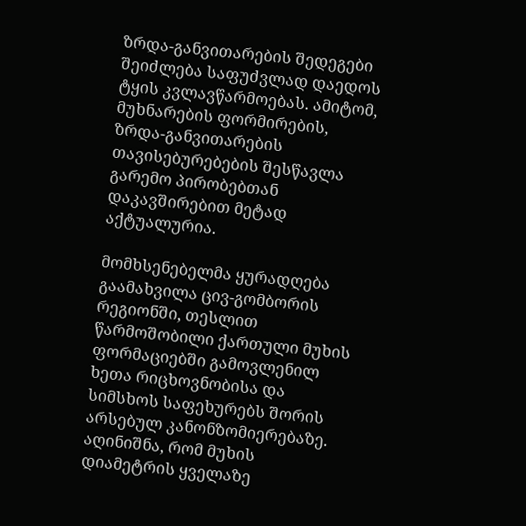ზრდა-განვითარების შედეგები შეიძლება საფუძვლად დაედოს ტყის კვლავწარმოებას. ამიტომ, მუხნარების ფორმირების, ზრდა-განვითარების თავისებურებების შესწავლა გარემო პირობებთან დაკავშირებით მეტად აქტუალურია.

მომხსენებელმა ყურადღება გაამახვილა ცივ-გომბორის რეგიონში, თესლით წარმოშობილი ქართული მუხის ფორმაციებში გამოვლენილ ხეთა რიცხოვნობისა და სიმსხოს საფეხურებს შორის არსებულ კანონზომიერებაზე. აღინიშნა, რომ მუხის დიამეტრის ყველაზე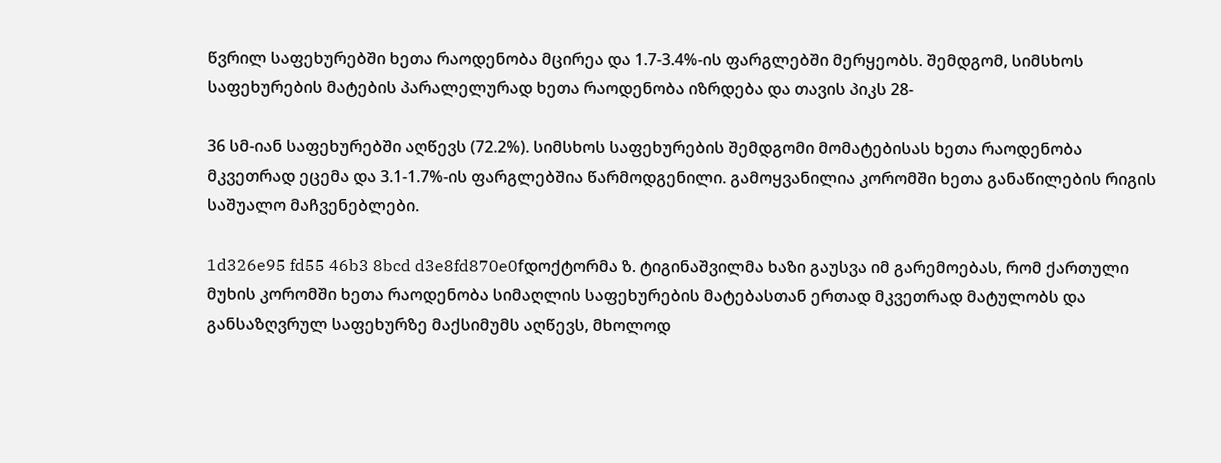წვრილ საფეხურებში ხეთა რაოდენობა მცირეა და 1.7-3.4%-ის ფარგლებში მერყეობს. შემდგომ, სიმსხოს საფეხურების მატების პარალელურად ხეთა რაოდენობა იზრდება და თავის პიკს 28-

36 სმ-იან საფეხურებში აღწევს (72.2%). სიმსხოს საფეხურების შემდგომი მომატებისას ხეთა რაოდენობა მკვეთრად ეცემა და 3.1-1.7%-ის ფარგლებშია წარმოდგენილი. გამოყვანილია კორომში ხეთა განაწილების რიგის საშუალო მაჩვენებლები.

1d326e95 fd55 46b3 8bcd d3e8fd870e0fდოქტორმა ზ. ტიგინაშვილმა ხაზი გაუსვა იმ გარემოებას, რომ ქართული მუხის კორომში ხეთა რაოდენობა სიმაღლის საფეხურების მატებასთან ერთად მკვეთრად მატულობს და განსაზღვრულ საფეხურზე მაქსიმუმს აღწევს, მხოლოდ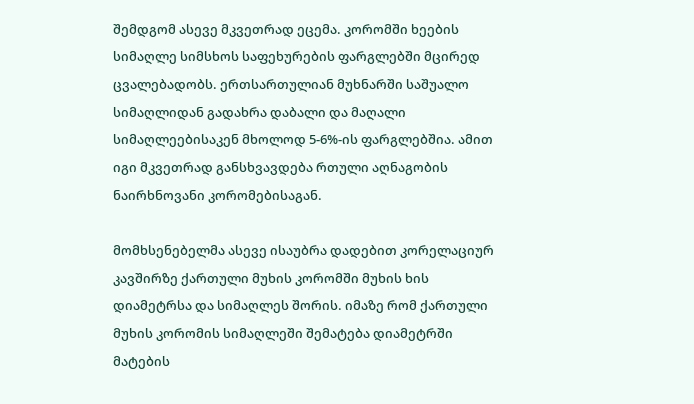შემდგომ ასევე მკვეთრად ეცემა. კორომში ხეების სიმაღლე სიმსხოს საფეხურების ფარგლებში მცირედ ცვალებადობს. ერთსართულიან მუხნარში საშუალო სიმაღლიდან გადახრა დაბალი და მაღალი სიმაღლეებისაკენ მხოლოდ 5-6%-ის ფარგლებშია. ამით იგი მკვეთრად განსხვავდება რთული აღნაგობის ნაირხნოვანი კორომებისაგან.

მომხსენებელმა ასევე ისაუბრა დადებით კორელაციურ კავშირზე ქართული მუხის კორომში მუხის ხის დიამეტრსა და სიმაღლეს შორის. იმაზე რომ ქართული მუხის კორომის სიმაღლეში შემატება დიამეტრში მატების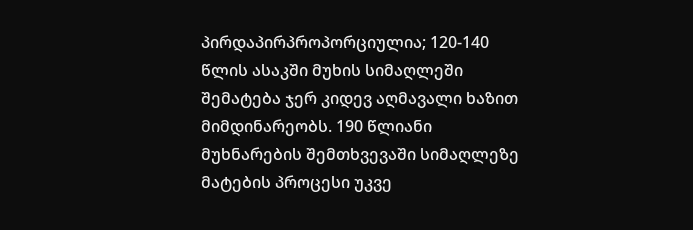პირდაპირპროპორციულია; 120-140 წლის ასაკში მუხის სიმაღლეში შემატება ჯერ კიდევ აღმავალი ხაზით მიმდინარეობს. 190 წლიანი მუხნარების შემთხვევაში სიმაღლეზე მატების პროცესი უკვე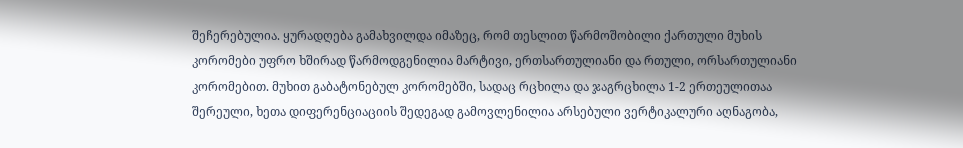შეჩერებულია. ყურადღება გამახვილდა იმაზეც, რომ თესლით წარმოშობილი ქართული მუხის კორომები უფრო ხშირად წარმოდგენილია მარტივი, ერთსართულიანი და რთული, ორსართულიანი კორომებით. მუხით გაბატონებულ კორომებში, სადაც რცხილა და ჯაგრცხილა 1-2 ერთეულითაა შერეული, ხეთა დიფერენციაციის შედეგად გამოვლენილია არსებული ვერტიკალური აღნაგობა,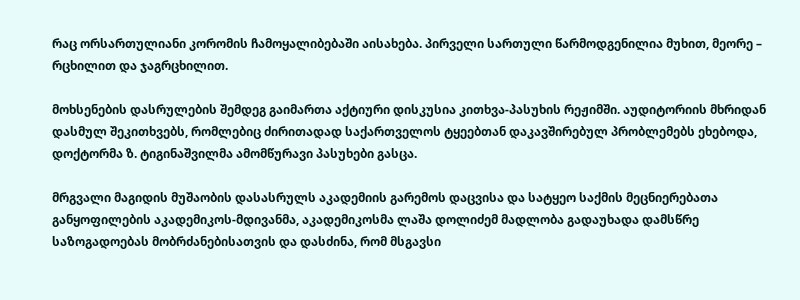რაც ორსართულიანი კორომის ჩამოყალიბებაში აისახება. პირველი სართული წარმოდგენილია მუხით, მეორე – რცხილით და ჯაგრცხილით.

მოხსენების დასრულების შემდეგ გაიმართა აქტიური დისკუსია კითხვა-პასუხის რეჟიმში. აუდიტორიის მხრიდან დასმულ შეკითხვებს, რომლებიც ძირითადად საქართველოს ტყეებთან დაკავშირებულ პრობლემებს ეხებოდა, დოქტორმა ზ. ტიგინაშვილმა ამომწურავი პასუხები გასცა.

მრგვალი მაგიდის მუშაობის დასასრულს აკადემიის გარემოს დაცვისა და სატყეო საქმის მეცნიერებათა განყოფილების აკადემიკოს-მდივანმა, აკადემიკოსმა ლაშა დოლიძემ მადლობა გადაუხადა დამსწრე საზოგადოებას მობრძანებისათვის და დასძინა, რომ მსგავსი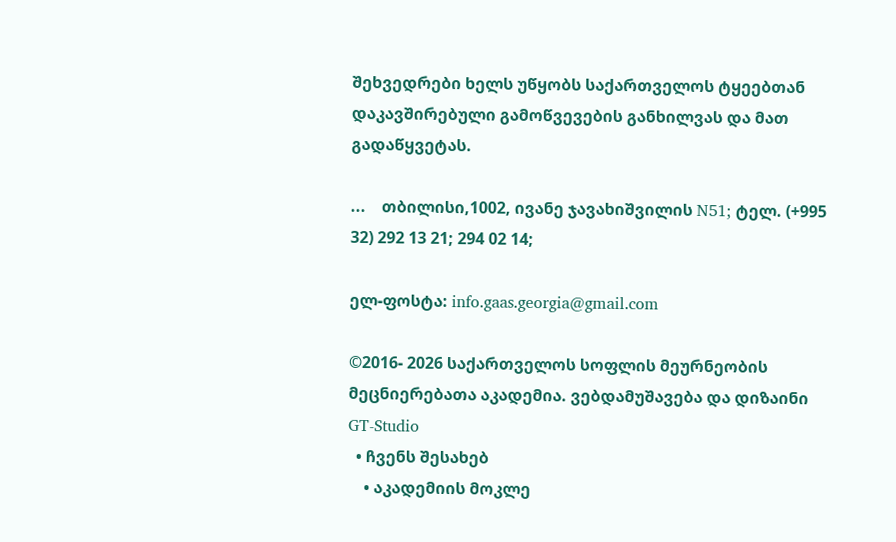შეხვედრები ხელს უწყობს საქართველოს ტყეებთან დაკავშირებული გამოწვევების განხილვას და მათ გადაწყვეტას.

...    თბილისი,1002, ივანე ჯავახიშვილის N51; ტელ. (+995 32) 292 13 21; 294 02 14;

ელ-ფოსტა: info.gaas.georgia@gmail.com

©2016- 2026 საქართველოს სოფლის მეურნეობის მეცნიერებათა აკადემია. ვებდამუშავება და დიზაინი GT-Studio
  • ჩვენს შესახებ
    • აკადემიის მოკლე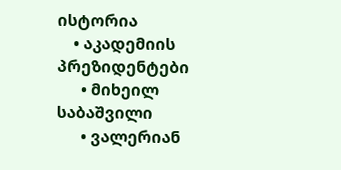ისტორია
    • აკადემიის პრეზიდენტები
      • მიხეილ საბაშვილი
      • ვალერიან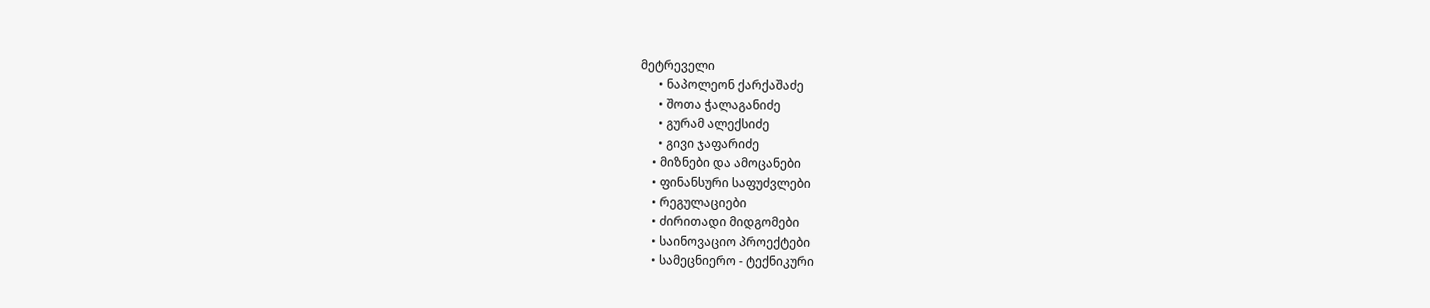მეტრეველი
      • ნაპოლეონ ქარქაშაძე
      • შოთა ჭალაგანიძე
      • გურამ ალექსიძე
      • გივი ჯაფარიძე
    • მიზნები და ამოცანები
    • ფინანსური საფუძვლები
    • რეგულაციები
    • ძირითადი მიდგომები
    • საინოვაციო პროექტები
    • სამეცნიერო - ტექნიკური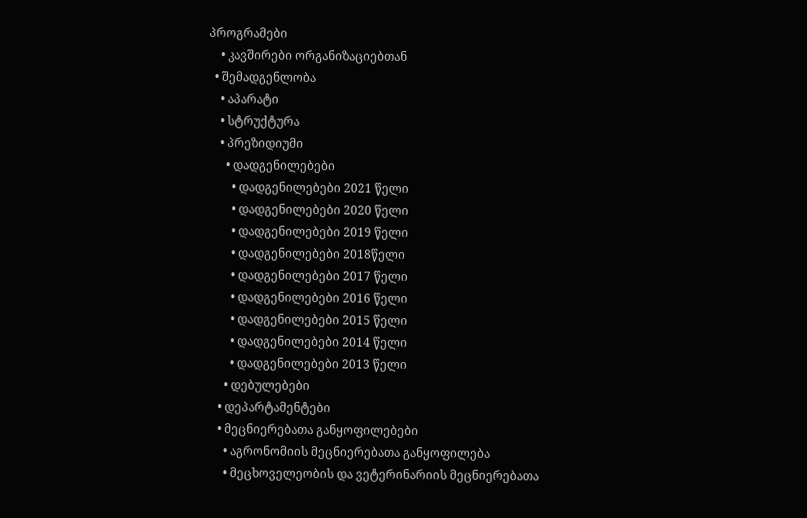პროგრამები
    • კავშირები ორგანიზაციებთან
  • შემადგენლობა
    • აპარატი
    • სტრუქტურა
    • პრეზიდიუმი
      • დადგენილებები
        • დადგენილებები 2021 წელი
        • დადგენილებები 2020 წელი
        • დადგენილებები 2019 წელი
        • დადგენილებები 2018წელი
        • დადგენილებები 2017 წელი
        • დადგენილებები 2016 წელი
        • დადგენილებები 2015 წელი
        • დადგენილებები 2014 წელი
        • დადგენილებები 2013 წელი
      • დებულებები
    • დეპარტამენტები
    • მეცნიერებათა განყოფილებები
      • აგრონომიის მეცნიერებათა განყოფილება
      • მეცხოველეობის და ვეტერინარიის მეცნიერებათა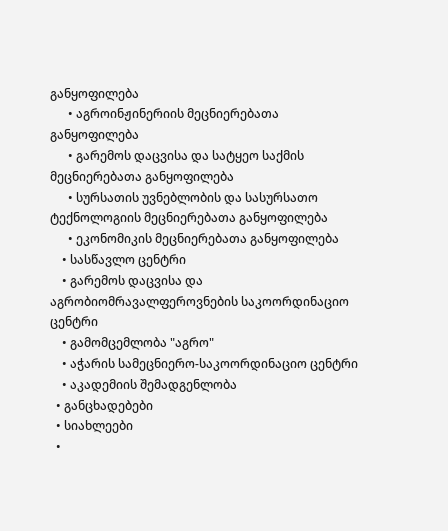განყოფილება
      • აგროინჟინერიის მეცნიერებათა განყოფილება
      • გარემოს დაცვისა და სატყეო საქმის მეცნიერებათა განყოფილება
      • სურსათის უვნებლობის და სასურსათო ტექნოლოგიის მეცნიერებათა განყოფილება
      • ეკონომიკის მეცნიერებათა განყოფილება
    • სასწავლო ცენტრი
    • გარემოს დაცვისა და აგრობიომრავალფეროვნების საკოორდინაციო ცენტრი
    • გამომცემლობა "აგრო"
    • აჭარის სამეცნიერო-საკოორდინაციო ცენტრი
    • აკადემიის შემადგენლობა
  • განცხადებები
  • სიახლეები
  •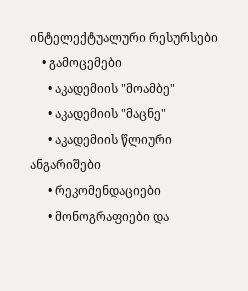ინტელექტუალური რესურსები
    • გამოცემები
      • აკადემიის "მოამბე"
      • აკადემიის "მაცნე"
      • აკადემიის წლიური ანგარიშები
      • რეკომენდაციები
      • მონოგრაფიები და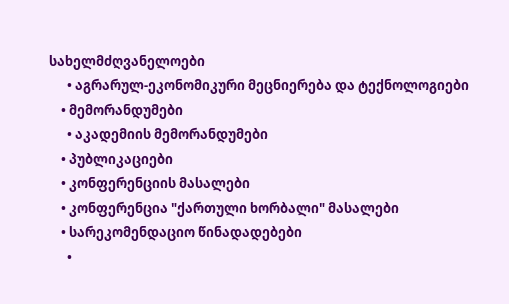სახელმძღვანელოები
      • აგრარულ-ეკონომიკური მეცნიერება და ტექნოლოგიები
    • მემორანდუმები
      • აკადემიის მემორანდუმები
    • პუბლიკაციები
    • კონფერენციის მასალები
    • კონფერენცია "ქართული ხორბალი" მასალები
    • სარეკომენდაციო წინადადებები
      •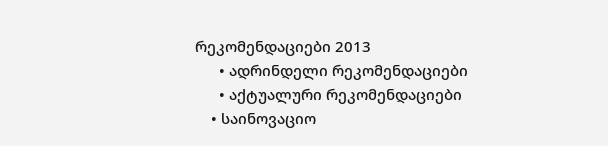რეკომენდაციები 2013
      • ადრინდელი რეკომენდაციები
      • აქტუალური რეკომენდაციები
    • საინოვაციო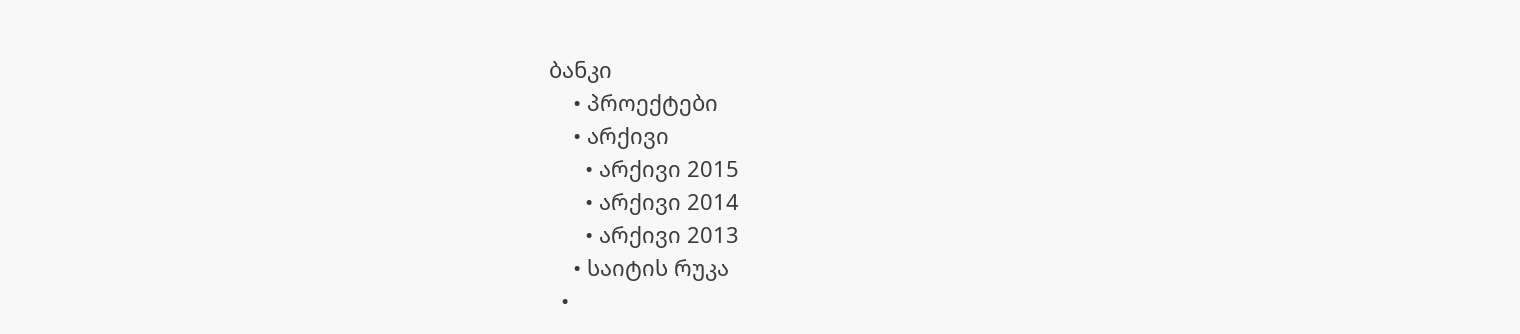ბანკი
    • პროექტები
    • არქივი
      • არქივი 2015
      • არქივი 2014
      • არქივი 2013
    • საიტის რუკა
  •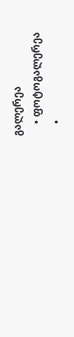გალერეა
    • ფოტოგალერეა
    •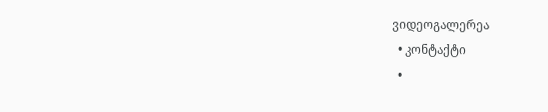ვიდეოგალერეა
  • კონტაქტი
  •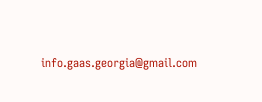info.gaas.georgia@gmail.com